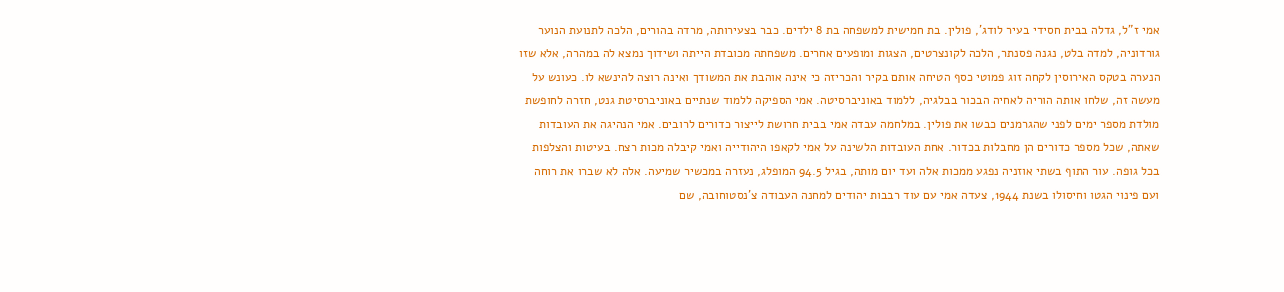אמי ז"ל, גדלה בבית חסידי בעיר לודג', פולין. בת חמישית למשפחה בת 8 ילדים. כבר בצעירותה, מרדה בהורים, הלכה לתנועת הנוער גורדוניה, למדה בלט, נגנה פסנתר, הלכה לקונצרטים, הצגות ומופעים אחרים. משפחתה מכובדת הייתה ושידוך נמצא לה במהרה, אלא שזו הנערה בטקס האירוסין לקחה זוג פמוטי כסף הטיחה אותם בקיר והכריזה כי אינה אוהבת את המשודך ואינה רוצה להינשא לו. כעונש על מעשה זה, שלחו אותה הוריה לאחיה הבכור בבלגיה, ללמוד באוניברסיטה. אמי הספיקה ללמוד שנתיים באוניברסיטת גנט, חזרה לחופשת מולדת מספר ימים לפני שהגרמנים כבשו את פולין. במלחמה עבדה אמי בבית חרושת לייצור כדורים לרובים. אמי הנהיגה את העובדות שאתה, שכל מספר כדורים הן מחבלות בכדור. אחת העובדות הלשינה על אמי לקאפו היהודייה ואמי קיבלה מכות רצח. בעיטות והצלפות בכל גופה. עור התוף בשתי אוזניה נפגע ממכות אלה ועד יום מותה, בגיל 94.5 המופלג, נעזרה במכשיר שמיעה. אלה לא שברו את רוחה ועם פינוי הגטו וחיסולו בשנת 1944, צעדה אמי עם עוד רבבות יהודים למחנה העבודה צ'נסטוחובה, שם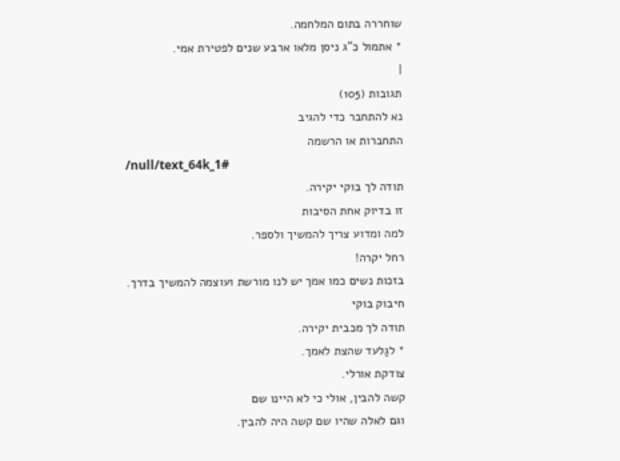שוחררה בתום המלחמה.
* אתמול כ"ג ניסן מלאו ארבע שנים לפטירת אמי.
|
תגובות (105)
נא להתחבר כדי להגיב
התחברות או הרשמה
/null/text_64k_1#
תודה לך בוקי יקירה.
זו בדיוק אחת הסיבות
למה ומדוע צריך להמשיך ולספר.
רחל יקרה!
בזכות נשים כמו אמך יש לנו מורשת ועוצמה להמשיך בדרך.
חיבוק בוקי
תודה לך מכבית יקירה.
* לגַלעד שהצת לאמך.
צודקת אורלי.
קשה להבין, אולי כי לא היינו שם
וגם לאלה שהיו שם קשה היה להבין.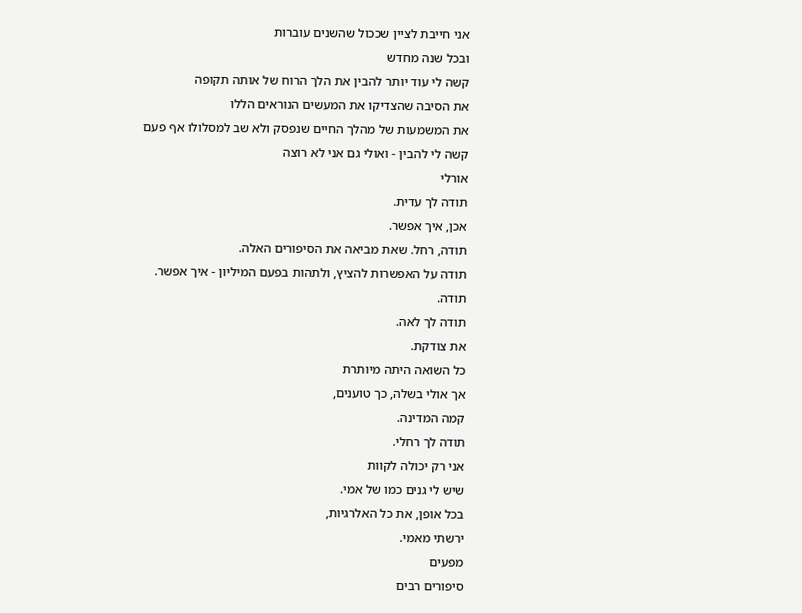אני חייבת לציין שככול שהשנים עוברות
ובכל שנה מחדש
קשה לי עוד יותר להבין את הלך הרוח של אותה תקופה
את הסיבה שהצדיקו את המעשים הנוראים הללו
את המשמעות של מהלך החיים שנפסק ולא שב למסלולו אף פעם
קשה לי להבין - ואולי גם אני לא רוצה
אורלי
תודה לך עדית.
אכן, איך אפשר.
תודה, רחל. שאת מביאה את הסיפורים האלה.
תודה על האפשרות להציץ, ולתהות בפעם המיליון - איך אפשר.
תודה.
תודה לך לאה.
את צודקת.
כל השואה היתה מיותרת
אך אולי בשלה, כך טוענים,
קמה המדינה.
תודה לך רחלי.
אני רק יכולה לקוות
שיש לי גנים כמו של אמי.
בכל אופן, את כל האלרגיות,
ירשתי מאמי.
מפעים
סיפורים רבים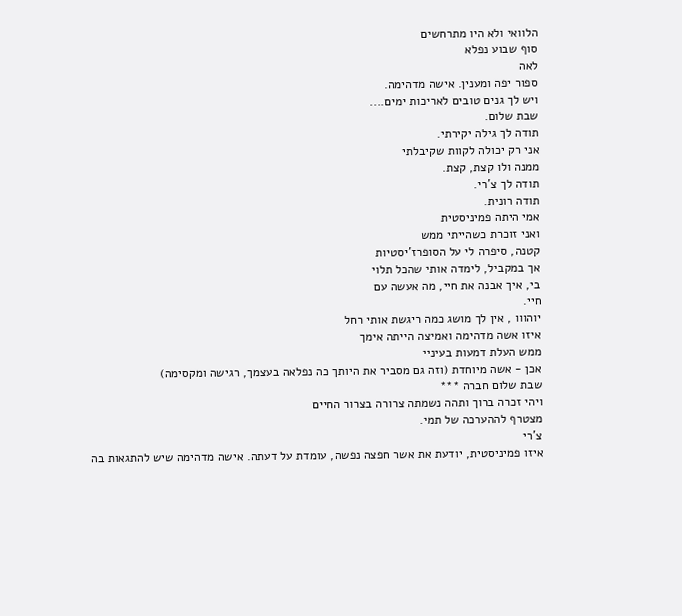הלוואי ולא היו מתרחשים
סוף שבוע נפלא
לאה
ספור יפה ומענין. אישה מדהימה.
ויש לך גנים טובים לאריכות ימים....
שבת שלום.
תודה לך גילה יקירתי.
אני רק יכולה לקוות שקיבלתי
ממנה ולו קצת, קצת.
תודה לך צ'רי.
תודה רונית.
אמי היתה פמיניסטית
ואני זוכרת כשהייתי ממש
קטנה, סיפרה לי על הסופרז'יסטיות
אך במקביל, לימדה אותי שהכל תלוי
בי, איך אבנה את חיי, מה אעשה עם
חיי.
יוהווו , אין לך מושג כמה ריגשת אותי רחל
איזו אשה מדהימה ואמיצה הייתה אימך
ממש העלת דמעות בעיניי
אכן - אשה מיוחדת (וזה גם מסביר את היותך כה נפלאה בעצמך, רגישה ומקסימה)
שבת שלום חברה ***
ויהי זכרה ברוך ותהה נשמתה צרורה בצרור החיים
מצטרף לההערכה של תמי.
צ'רי
איזו פמיניסטית, יודעת את אשר חפצה נפשה, עומדת על דעתה. אישה מדהימה שיש להתגאות בה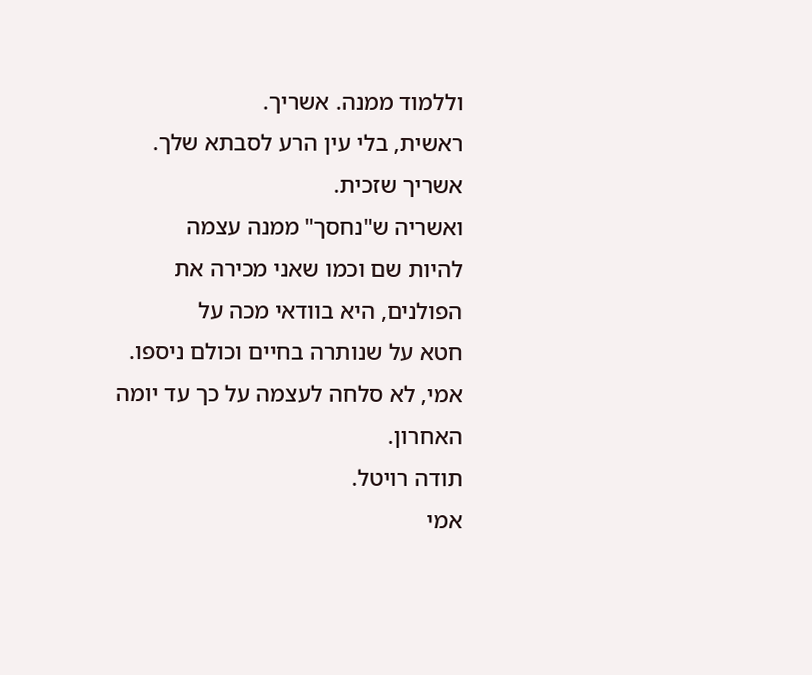וללמוד ממנה. אשריך.
ראשית, בלי עין הרע לסבתא שלך.
אשריך שזכית.
ואשריה ש"נחסך" ממנה עצמה
להיות שם וכמו שאני מכירה את
הפולנים, היא בוודאי מכה על
חטא על שנותרה בחיים וכולם ניספו.
אמי, לא סלחה לעצמה על כך עד יומה האחרון.
תודה רויטל.
אמי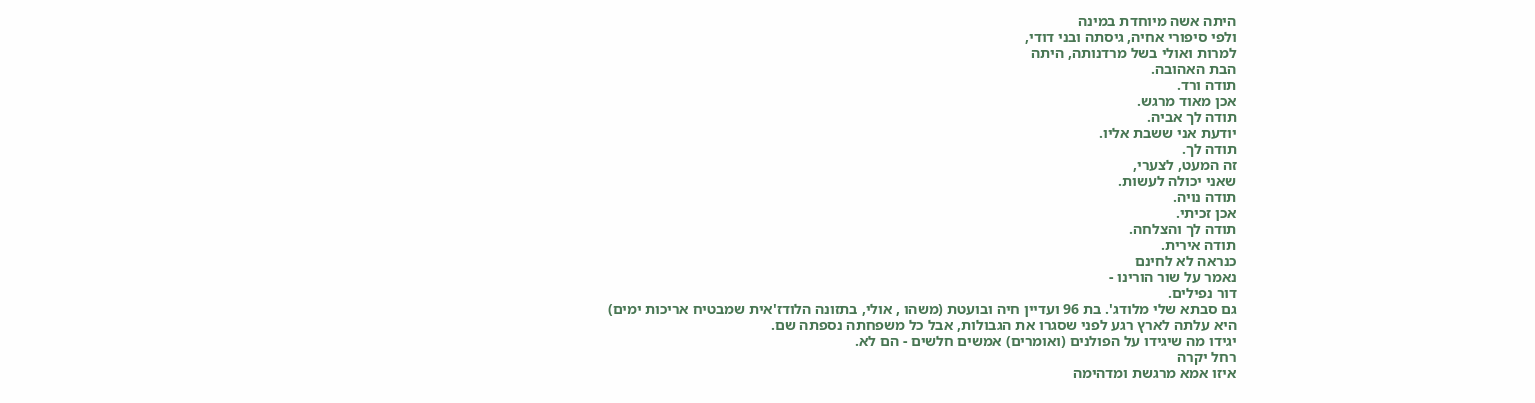היתה אשה מיוחדת במינה
ולפי סיפורי אחיה, גיסתה ובני דודי,
למרות ואולי בשל מרדנותה, היתה
הבת האהובה.
תודה ורד.
אכן מאוד מרגש.
תודה לך אביה.
יודעת אני ששבת אליו.
תודה לך.
זה המעט, לצערי,
שאני יכולה לעשות.
תודה נויה.
אכן זכיתי.
תודה לך והצלחה.
תודה אירית.
כנראה לא לחינם
נאמר על שור הורינו -
דור נפילים.
גם סבתא שלי מלודג'. בת 96 ועדיין חיה ובועטת (משהו , אולי, בתזונה הלודז'אית שמבטיח אריכות ימים) היא עלתה לארץ רגע לפני שסגרו את הגבולות, אבל כל משפחתה נספתה שם.
יגידו מה שיגידו על הפולנים (ואומרים) אמשים חלשים - הם לא.
רחל יקרה
איזו אמא מרגשת ומדהימה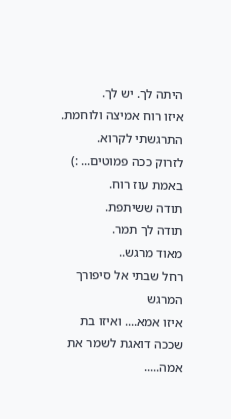היתה לך. יש לך.
איזו רוח אמיצה ולוחמת. התרגשתי לקרוא.
לזרוק ככה פמוטים... :) באמת עוז רוח.
תודה ששיתפת.
תודה לך תמר.
מאוד מרגש..
רחל שבתי אל סיפורך המרגש
איזו אמא.... ואיזו בת שככה דואגת לשמר את אמה.....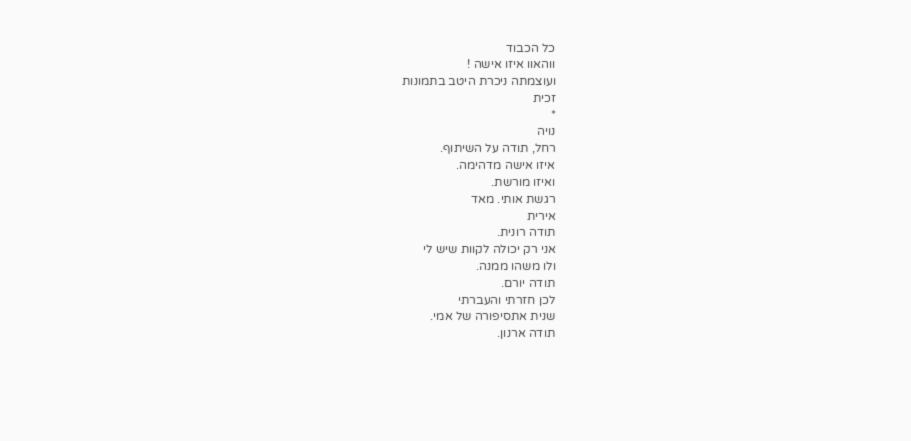כל הכבוד
ווהאוו איזו אישה !
ועוצמתה ניכרת היטב בתמונות
זכית
*
נויה
רחל, תודה על השיתוף.
איזו אישה מדהימה.
ואיזו מורשת.
רגשת אותי. מאד
אירית
תודה רונית.
אני רק יכולה לקוות שיש לי
ולו משהו ממנה.
תודה יורם.
לכן חזרתי והעברתי
שנית אתסיפורה של אמי.
תודה ארנון.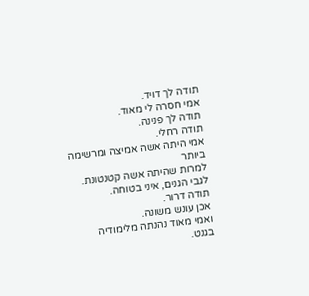תודה לך דויד.
אמי חסרה לי מאוד.
תודה לך פנינה.
תודה רחלי.
אמי היתה אשה אמיצה ומרשימה ביותר
למרות שהיתה אשה קטנטונת.
לגבי הגנים, איני בטוחה.
תודה דרור.
אכן עונש משונה.
ואמי מאוד נהנתה מלימודיה בגנט.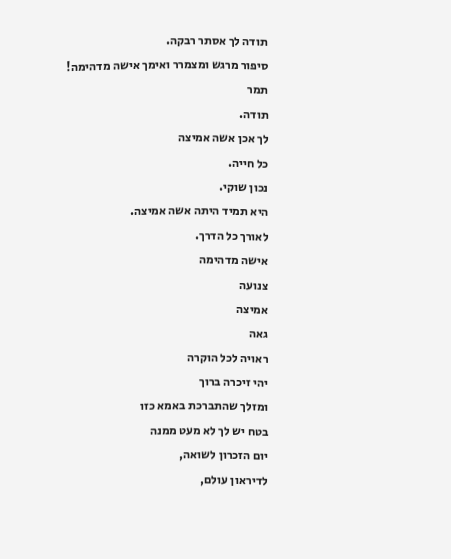תודה לך אסתר רבקה.
סיפור מרגש ומצמרר ואימך אישה מדהימה!
תמר
תודה.
לך אכן אשה אמיצה
כל חייה.
נכון שוקי.
היא תמיד היתה אשה אמיצה.
לאורך כל הדרך.
אישה מדהימה
צנועה
אמיצה
גאה
ראויה לכל הוקרה
יהי זיכרה ברוך
ומזלך שהתברכת באמא כזו
בטח יש לך לא מעט ממנה
יום הזכרון לשואה,
לדיראון עולם,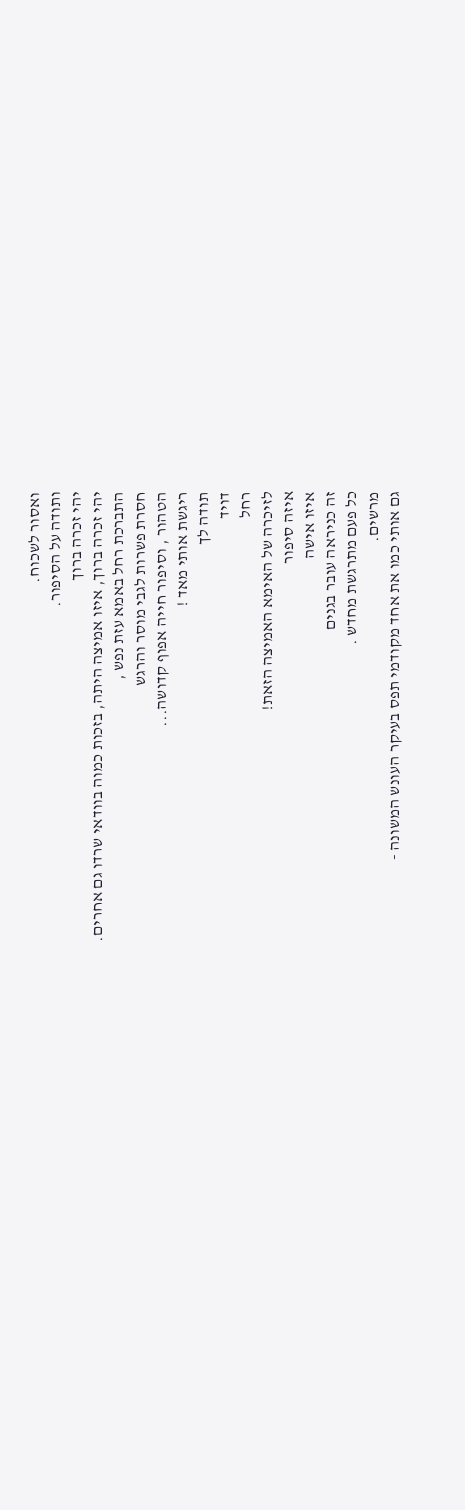ואסור לשכוח.
ותודה על הסיפור.
יהי זכרה ברוך
יהי זכרה ברוך, איזו אמיצה היתה, בזכות כמוה בוודאי שרדו גם אחרים.
התברכת רחל באמא עזת נפש ,
חסרת פשרות לגבי מוסר והרגש
הטהור , וסיפור חייה אפוף קדושה...
ריגשת אותי מאד !
תודה לך
דויד
רחל
לזיכרה של האימא האמיצה הזאת!
איזה סיפור
איזו אישה
זה כניראה עובר בגנים
כל פעם מתרגשת מחדש .
מרשים.
גם אותי כמו את אחד מקודמי תפס בעיקר העונש המשונה -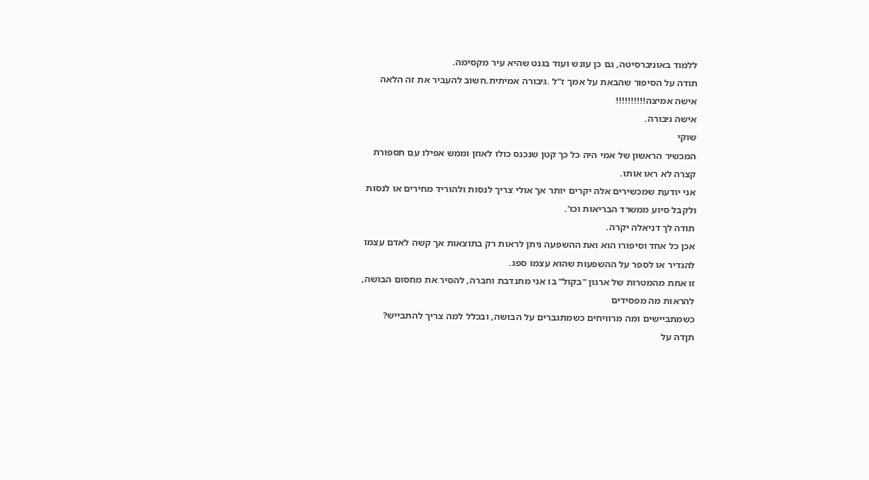ללמוד באוניברסיטה, גם כן עונש ועוד בגנט שהיא עיר מקסימה.
תודה על הסיפור שהבאת על אמך ז"ל .גיבורה אמיתית.חשוב להעביר את זה הלאה
אישה אמיצה!!!!!!!!!!
אישה גיבורה.
שוקי
המכשיר הראשון של אמי היה כל כך קטן שנכנס כולו לאוזן וממש אפילו עם תספורת קצרה לא ראו אותו.
אני יודעת שמכשירים אלה יקרים יותר אך אולי צריך לנסות ולהוריד מחירים או לנסות ולקבל סיוע ממשרד הבריאות וכו'.
תודה לך דניאלה יקרה.
אכן כל אחד וסיפורו הוא ואת ההשפעה ניתן לראות רק בתוצאות אך קשה לאדם עצמו להגדיר או לספר על ההשפעות שהוא עצמו ספג.
זו אחת מהמטרות של ארגון "בקול" בו אני מתנדבת וחברה, להסיר את מחסום הבושה, להראות מה מפסידים
כשמתביישים ומה מרוויחים כשמתגברים על הבושה, ובכלל למה צריך להתבייש?
תןדה על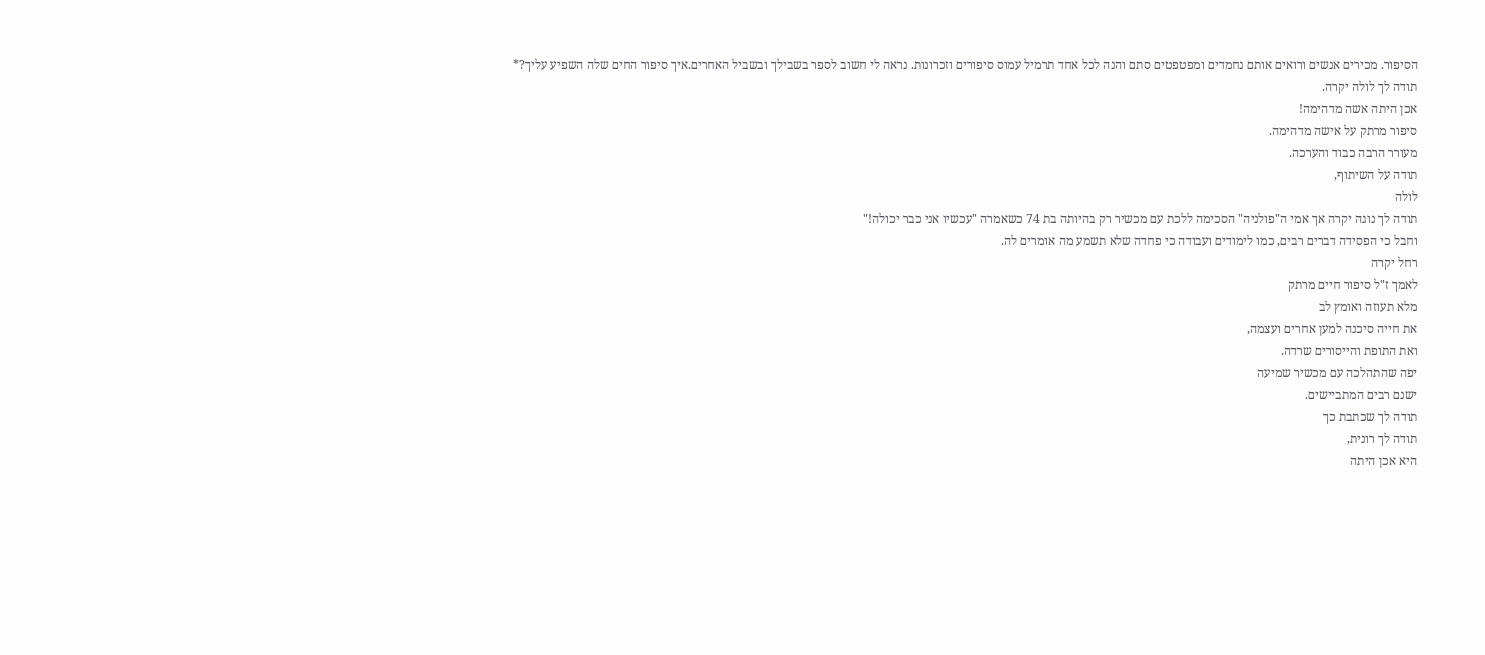הסיפור. מכירים אנשים ורואים אותם נחמדים ומפטפטים סתם והנה לכל אחד תרמיל עמוס סיפורים וזכרונות. נראה לי חשוב לספר בשבילך ובשביל האחרים.איך סיפור החים שלה השפיע עליך?*
תודה לך לולה יקרה.
אכן היתה אשה מדהימה!
סיפור מרתק על אישה מדהימה.
מעורר הרבה כבוד והערכה.
תודה על השיתוף,
לולה
תודה לך נוגה יקרה אך אמי ה"פולניה" הסכימה ללכת עם מכשיר רק בהיותה בת 74 כשאמרה "עכשיו אני כבר יכולה!"
וחבל כי הפסידה דברים רבים, כמו לימודים ועבודה כי פחדה שלא תשמע מה אומרים לה.
רחל יקרה
לאמך ז"ל סיפור חיים מרתק
מלא תעוזה ואומץ לב
את חייה סיכנה למען אחרים ועצמה,
ואת התופת והייסורים שרדה.
יפה שהתהלכה עם מכשיר שמיעה
ישנם רבים המתביישים.
תודה לך שכתבת כך
תודה לך רונית,
היא אכן היתה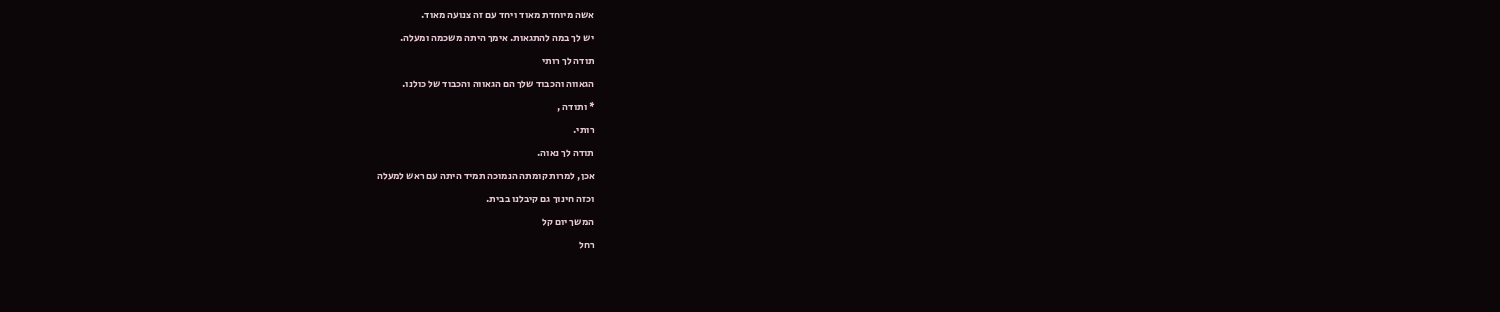אשה מיוחדת מאוד ויחד עם זה צנועה מאוד.
יש לך במה להתגאות. אימך היתה משכמה ומעלה.
תודה לך רותי
הגאווה והכבוד שלך הם הגאווה והכבוד של כולנו.
* ותודה ,
רותי.
תודה לך נאוה.
אכן, למרות קומתה הנמוכה תמיד היתה עם ראש למעלה
וכזה חינוך גם קיבלנו בבית.
המשך יום קל
רחל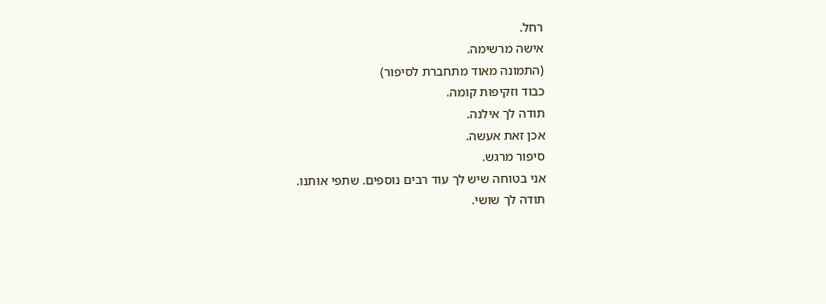רחל.
אישה מרשימה.
(התמונה מאוד מתחברת לסיפור)
כבוד וזקיפות קומה.
תודה לך אילנה.
אכן זאת אעשה.
סיפור מרגש.
אני בטוחה שיש לך עוד רבים נוספים. שתפי אותנו.
תודה לך שושי.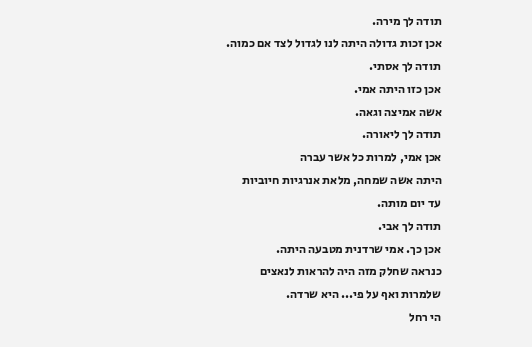תודה לך מירה.
אכן זכות גדולה היתה לנו לגדול לצד אם כמוה.
תודה לך אסתי.
אכן כזו היתה אמי.
אשה אמיצה וגאה.
תודה לך ליאורה.
אכן אמי, למרות כל אשר עברה
היתה אשה שמחה, מלאת אנרגיות חיוביות
עד יום מותה.
תודה לך אבי.
אכן כך. אמי שרדנית מטבעה היתה.
כנראה שחלק מזה היה להראות לנאצים
שלמרות ואף על פי... היא שרדה.
הי רחל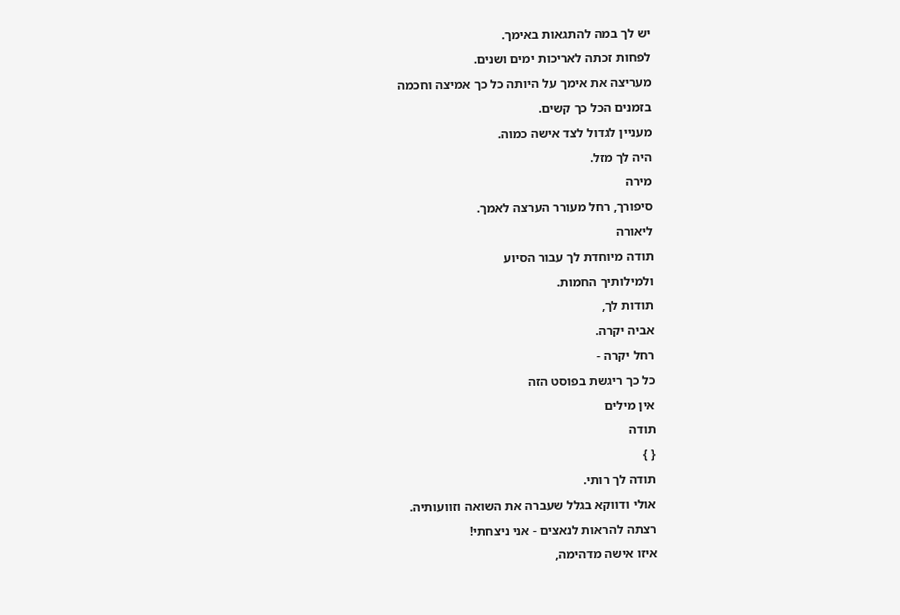יש לך במה להתגאות באימך.
לפחות זכתה לאריכות ימים ושנים.
מעריצה את אימך על היותה כל כך אמיצה וחכמה
בזמנים הכל כך קשים.
מעניין לגדול לצד אישה כמוה.
היה לך מזל.
מירה
סיפורך, רחל מעורר הערצה לאמך.
ליאורה
תודה מיוחדת לך עבור הסיוע
ולמילותיך החמות.
תודות לך,
אביה יקרה.
רחל יקרה -
כל כך ריגשת בפוסט הזה
אין מילים
תודה
{ }
תודה לך רותי.
אולי ודווקא בגלל שעברה את השואה וזוועותיה.
רצתה להראות לנאצים - אני ניצחתי!
איזו אישה מדהימה,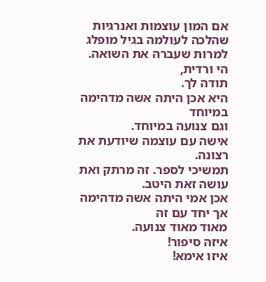אם המון עוצמות ואנרגיות
שהלכה לעולמה בגיל מופלג
למרות שעברה את השואה.
הי ורדית,
תודה לך.
היא אכן היתה אשה מדהימה במיוחד
וגם צנועה במיוחד.
אישה עם עוצמה שיודעת את רצונה.
תמשיכי לספר. זה מרתק ואת עושה זאת היטב.
אכן אמי היתה אשה מדהימה אך יחד עם זה
מאוד מאוד צנועה.
איזה סיפור!
איזו אימא!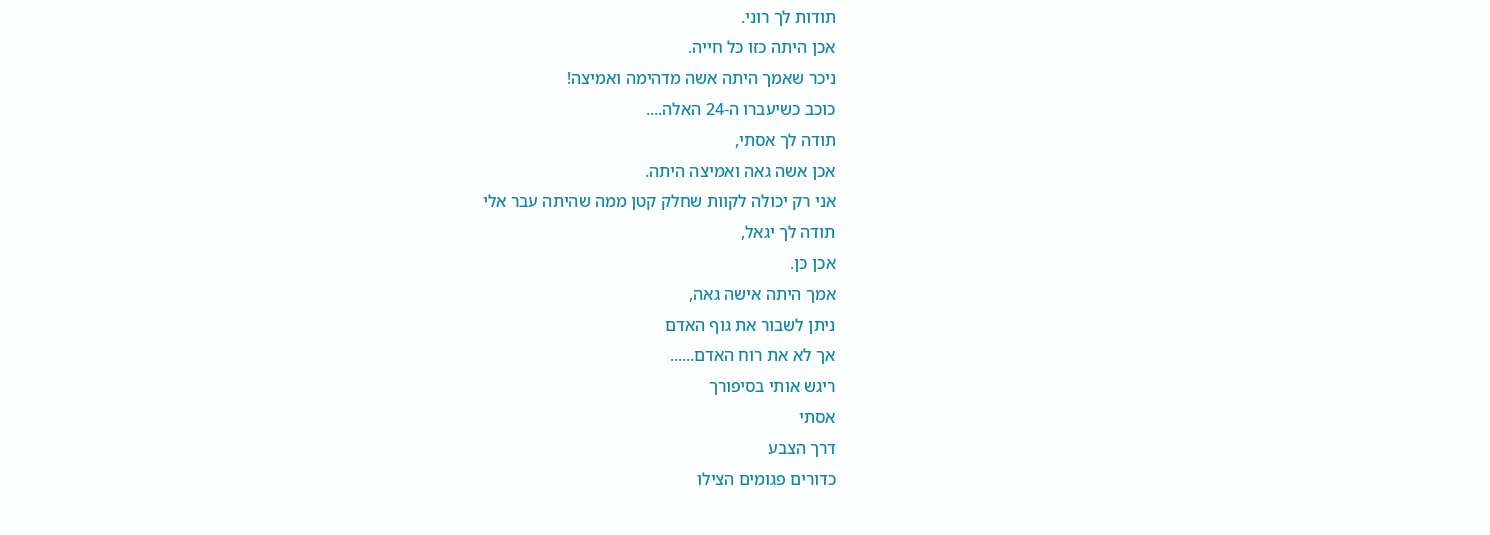תודות לך רוני.
אכן היתה כזו כל חייה.
ניכר שאמך היתה אשה מדהימה ואמיצה!
כוכב כשיעברו ה-24 האלה....
תודה לך אסתי,
אכן אשה גאה ואמיצה היתה.
אני רק יכולה לקוות שחלק קטן ממה שהיתה עבר אלי
תודה לך יגאל,
אכן כן.
אמך היתה אישה גאה,
ניתן לשבור את גוף האדם
אך לא את רוח האדם......
ריגש אותי בסיפורך
אסתי
דרך הצבע
כדורים פגומים הצילו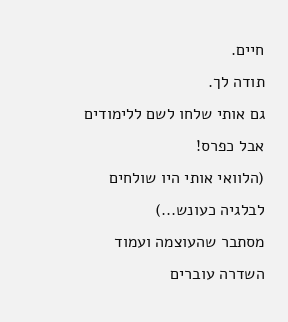חיים.
תודה לך.
גם אותי שלחו לשם ללימודים אבל כפרס!
(הלוואי אותי היו שולחים לבלגיה כעונש...)
מסתבר שהעוצמה ועמוד השדרה עוברים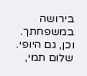בירושה במשפחתך.
וכן, גם היופי.
שלום תמי,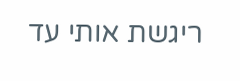ריגשת אותי עד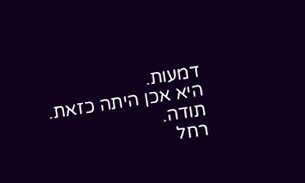דמעות.
היא אכן היתה כזאת.
תודה.
רחל